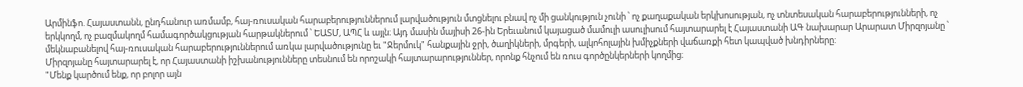Արմինֆո. Հայաստանն, ընդհանուր առմամբ, հայ-ռուսական հարաբերություններում լարվածություն մտցնելու բնավ ոչ մի ցանկություն չունի ՝ ոչ քաղաքական երկխոսության, ոչ տնտեսական հարաբերությունների, ոչ երկկողմ, ոչ բազմակողմ համագործակցության հարթակներում ՝ ԵԱՏՄ, ԱՊՀ և այլն։ Այդ մասին մայիսի 26-ին Երեւանում կայացած մամուլի ասուլիսում հայտարարել է Հայաստանի ԱԳ նախարար Արարատ Միրզոյանը ՝ մեկնաբանելով հայ-ռուսական հարաբերություններում առկա լարվածությունը եւ "Ջերմուկ" հանքային ջրի, ծաղիկների, մրգերի, ալկոհոլային խմիչքների վաճառքի հետ կապված խնդիրները:
Միրզոյանը հայտարարել է, որ Հայաստանի իշխանությունները տեսնում են որոշակի հայտարարություններ, որոնք հնչում են ռուս գործընկերների կողմից։
"Մենք կարծում ենք, որ բոլոր այն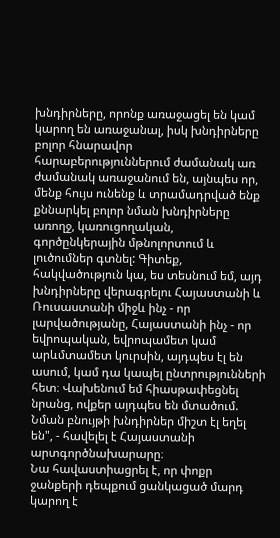խնդիրները, որոնք առաջացել են կամ կարող են առաջանալ, իսկ խնդիրները բոլոր հնարավոր հարաբերություններում ժամանակ առ ժամանակ առաջանում են, այնպես որ, մենք հույս ունենք և տրամադրված ենք քննարկել բոլոր նման խնդիրները առողջ, կառուցողական, գործընկերային մթնոլորտում և լուծումներ գտնել: Գիտեք, հակվածություն կա, ես տեսնում եմ, այդ խնդիրները վերագրելու Հայաստանի և Ռուսաստանի միջև ինչ - որ լարվածությանը, Հայաստանի ինչ - որ եվրոպական, եվրոպամետ կամ արևմտամետ կուրսին, այդպես էլ են ասում, կամ դա կապել ընտրությունների հետ։ Վախենում եմ հիասթափեցնել նրանց, ովքեր այդպես են մտածում. Նման բնույթի խնդիրներ միշտ էլ եղել են", - հավելել է Հայաստանի արտգործնախարարը։
Նա հավաստիացրել է, որ փոքր ջանքերի դեպքում ցանկացած մարդ կարող է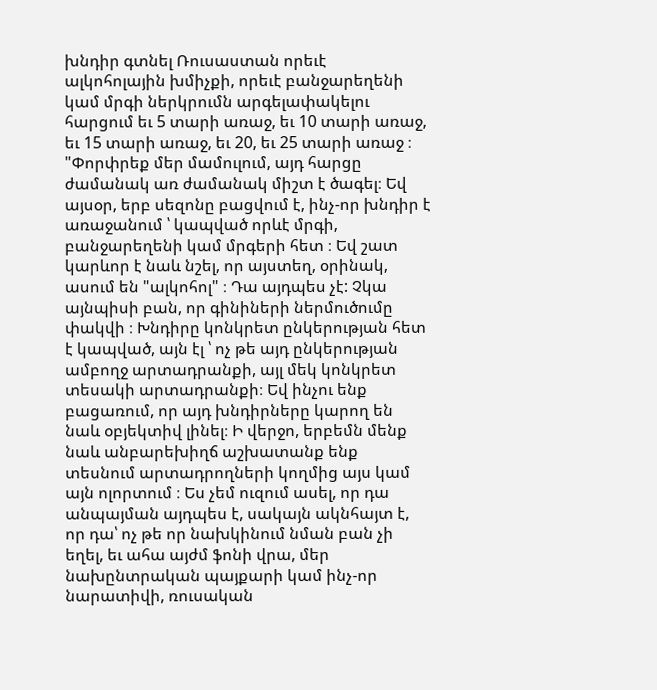խնդիր գտնել Ռուսաստան որեւէ ալկոհոլային խմիչքի, որեւէ բանջարեղենի կամ մրգի ներկրումն արգելափակելու հարցում եւ 5 տարի առաջ, եւ 10 տարի առաջ, եւ 15 տարի առաջ, եւ 20, եւ 25 տարի առաջ ։
"Փորփրեք մեր մամուլում, այդ հարցը ժամանակ առ ժամանակ միշտ է ծագել։ Եվ այսօր, երբ սեզոնը բացվում է, ինչ-որ խնդիր է առաջանում ՝ կապված որևէ մրգի, բանջարեղենի կամ մրգերի հետ ։ Եվ շատ կարևոր է նաև նշել, որ այստեղ, օրինակ, ասում են "ալկոհոլ" ։ Դա այդպես չէ: Չկա այնպիսի բան, որ գինիների ներմուծումը փակվի ։ Խնդիրը կոնկրետ ընկերության հետ է կապված, այն էլ ՝ ոչ թե այդ ընկերության ամբողջ արտադրանքի, այլ մեկ կոնկրետ տեսակի արտադրանքի։ Եվ ինչու ենք բացառում, որ այդ խնդիրները կարող են նաև օբյեկտիվ լինել։ Ի վերջո, երբեմն մենք նաև անբարեխիղճ աշխատանք ենք տեսնում արտադրողների կողմից այս կամ այն ոլորտում ։ Ես չեմ ուզում ասել, որ դա անպայման այդպես է, սակայն ակնհայտ է, որ դա՝ ոչ թե որ նախկինում նման բան չի եղել, եւ ահա այժմ ֆոնի վրա, մեր նախընտրական պայքարի կամ ինչ-որ նարատիվի, ռուսական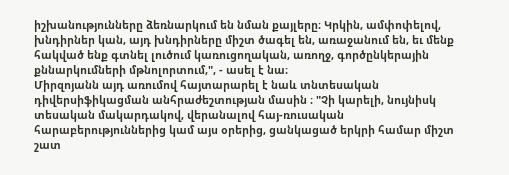իշխանությունները ձեռնարկում են նման քայլերը։ Կրկին, ամփոփելով, խնդիրներ կան, այդ խնդիրները միշտ ծագել են, առաջանում են, եւ մենք հակված ենք գտնել լուծում կառուցողական, առողջ, գործընկերային քննարկումների մթնոլորտում,", - ասել է նա։
Միրզոյանն այդ առումով հայտարարել է նաև տնտեսական դիվերսիֆիկացման անհրաժեշտության մասին ։ "Չի կարելի, նույնիսկ տեսական մակարդակով, վերանալով հայ-ռուսական հարաբերություններից կամ այս օրերից, ցանկացած երկրի համար միշտ շատ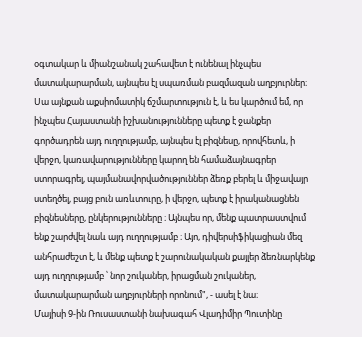օգտակար և միանշանակ շահավետ է ունենալ ինչպես մատակարարման, այնպես էլ սպառման բազմազան աղբյուրներ։ Սա այնքան աքսիոմատիկ ճշմարտություն է, և ես կարծում եմ, որ ինչպես Հայաստանի իշխանությունները պետք է ջանքեր գործադրեն այդ ուղղությամբ, այնպես էլ բիզնեսը, որովհետև, ի վերջո, կառավարությունները կարող են համաձայնագրեր ստորագրել, պայմանավորվածություններ ձեռք բերել և միջավայր ստեղծել, բայց բուն առևտուրը, ի վերջո, պետք է իրականացնեն բիզնեսները, ընկերությունները ։ Այնպես որ, մենք պատրաստվում ենք շարժվել նաև այդ ուղղությամբ ։ Այո, դիվերսիֆիկացիան մեզ անհրաժեշտ է, և մենք պետք է շարունակական քայլեր ձեռնարկենք այդ ուղղությամբ ՝ նոր շուկաներ, իրացման շուկաներ, մատակարարման աղբյուրների որոնում", - ասել է նա։
Մայիսի 9-ին Ռուսաստանի նախագահ Վլադիմիր Պուտինը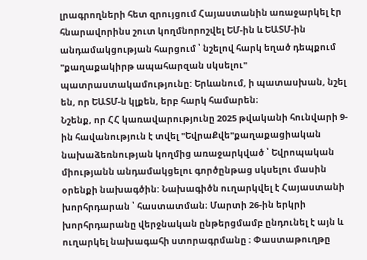լրագրողների հետ զրույցում Հայաստանին առաջարկել էր հնարավորինս շուտ կողմնորոշվել ԵՄ-ին և ԵԱՏՄ-ին անդամակցության հարցում ՝ նշելով հարկ եղած դեպքում "քաղաքակիրթ ապահարզան սկսելու" պատրաստակամությունը: Երևանում, ի պատասխան, նշել են, որ ԵԱՏՄ-ն կլքեն, երբ հարկ համարեն։
Նշենք, որ ՀՀ կառավարությունը 2025 թվականի հունվարի 9-ին հավանություն է տվել "ԵվրաՔվե"քաղաքացիական նախաձեռնության կողմից առաջարկված ՝ Եվրոպական միությանն անդամակցելու գործընթաց սկսելու մասին օրենքի նախագծին: Նախագիծն ուղարկվել է Հայաստանի խորհրդարան ՝ հաստատման։ Մարտի 26-ին երկրի խորհրդարանը վերջնական ընթերցմամբ ընդունել է այն և ուղարկել նախագահի ստորագրմանը ։ Փաստաթուղթը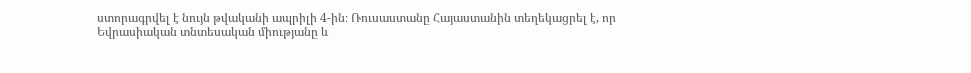ստորագրվել է նույն թվականի ապրիլի 4-ին։ Ռուսաստանը Հայաստանին տեղեկացրել է, որ Եվրասիական տնտեսական միությանը և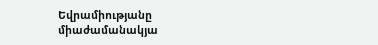Եվրամիությանը միաժամանակյա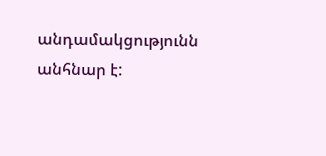անդամակցությունն անհնար է: